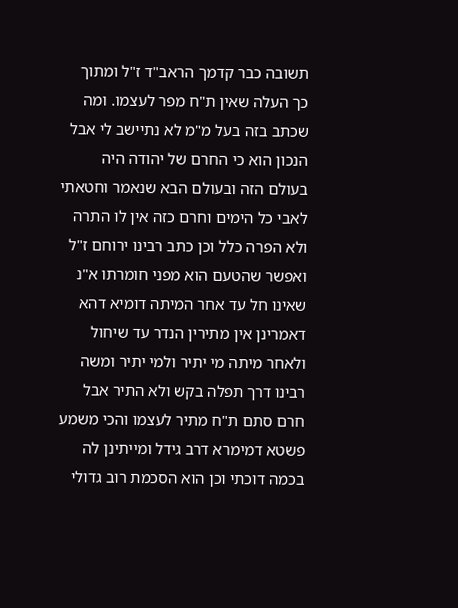תשובה כבר קדמך הראב"ד ז"ל ומתוך כך העלה שאין ת"ח מפר לעצמו. ומה שכתב בזה בעל מ"מ לא נתיישב לי אבל הנכון הוא כי החרם של יהודה היה בעולם הזה ובעולם הבא שנאמר וחטאתי לאבי כל הימים וחרם כזה אין לו התרה ולא הפרה כלל וכן כתב רבינו ירוחם ז"ל ואפשר שהטעם הוא מפני חומרתו א"נ שאינו חל עד אחר המיתה דומיא דהא דאמרינן אין מתירין הנדר עד שיחול ולאחר מיתה מי יתיר ולמי יתיר ומשה רבינו דרך תפלה בקש ולא התיר אבל חרם סתם ת"ח מתיר לעצמו והכי משמע פשטא דמימרא דרב גידל ומייתינן לה בכמה דוכתי וכן הוא הסכמת רוב גדולי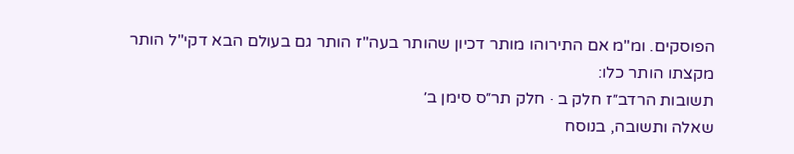הפוסקים. ומ"מ אם התירוהו מותר דכיון שהותר בעה"ז הותר גם בעולם הבא דקי"ל הותר מקצתו הותר כלו:
תשובות הרדב״ז חלק ב · חלק תר״ס סימן ב׳
שאלה ותשובה, בנוסח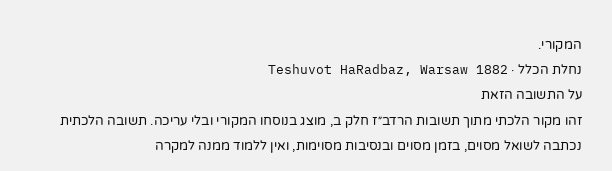המקורי.
נחלת הכלל · Teshuvot HaRadbaz, Warsaw 1882
על התשובה הזאת
זהו מקור הלכתי מתוך תשובות הרדב״ז חלק ב, מוצג בנוסחו המקורי ובלי עריכה. תשובה הלכתית נכתבה לשואל מסוים, בזמן מסוים ובנסיבות מסוימות, ואין ללמוד ממנה למקרה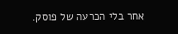אחר בלי הכרעה של פוסק.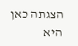הצגתה כאן היא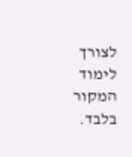לצורך לימוד המקור בלבד.